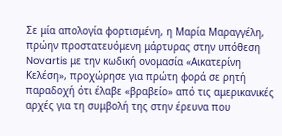Σε μία απολογία φορτισμένη, η Μαρία Μαραγγέλη, πρώην προστατευόμενη μάρτυρας στην υπόθεση Novartis με την κωδική ονομασία «Αικατερίνη Κελέση», προχώρησε για πρώτη φορά σε ρητή παραδοχή ότι έλαβε «βραβείο» από τις αμερικανικές αρχές για τη συμβολή της στην έρευνα που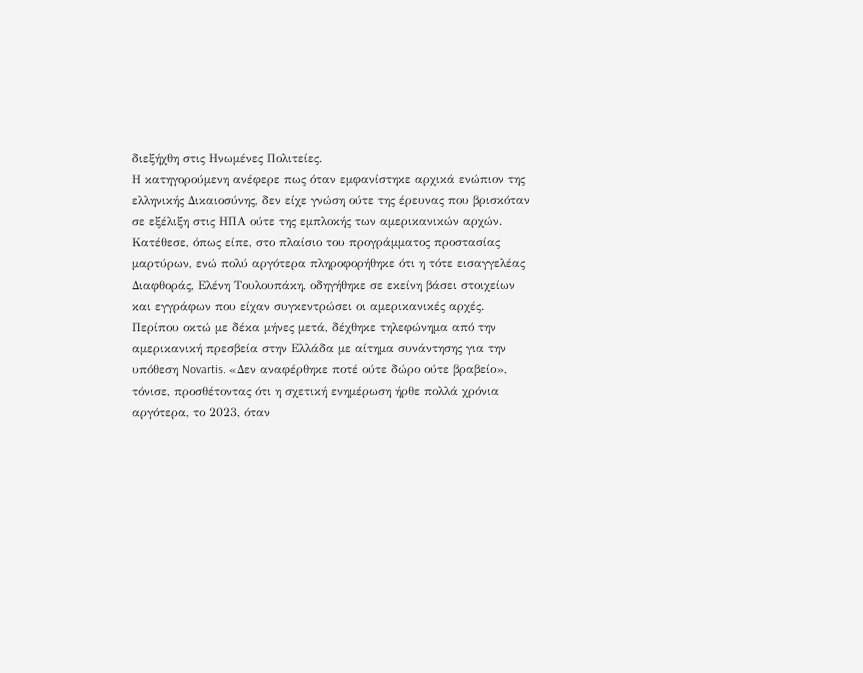διεξήχθη στις Ηνωμένες Πολιτείες.
Η κατηγορούμενη ανέφερε πως όταν εμφανίστηκε αρχικά ενώπιον της ελληνικής Δικαιοσύνης, δεν είχε γνώση ούτε της έρευνας που βρισκόταν σε εξέλιξη στις ΗΠΑ ούτε της εμπλοκής των αμερικανικών αρχών. Κατέθεσε, όπως είπε, στο πλαίσιο του προγράμματος προστασίας μαρτύρων, ενώ πολύ αργότερα πληροφορήθηκε ότι η τότε εισαγγελέας Διαφθοράς, Ελένη Τουλουπάκη, οδηγήθηκε σε εκείνη βάσει στοιχείων και εγγράφων που είχαν συγκεντρώσει οι αμερικανικές αρχές.
Περίπου οκτώ με δέκα μήνες μετά, δέχθηκε τηλεφώνημα από την αμερικανική πρεσβεία στην Ελλάδα με αίτημα συνάντησης για την υπόθεση Novartis. «Δεν αναφέρθηκε ποτέ ούτε δώρο ούτε βραβείο», τόνισε, προσθέτοντας ότι η σχετική ενημέρωση ήρθε πολλά χρόνια αργότερα, το 2023, όταν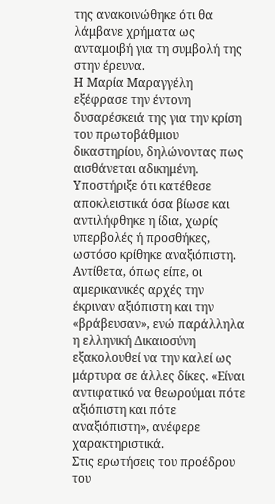της ανακοινώθηκε ότι θα λάμβανε χρήματα ως ανταμοιβή για τη συμβολή της στην έρευνα.
Η Μαρία Μαραγγέλη εξέφρασε την έντονη δυσαρέσκειά της για την κρίση του πρωτοβάθμιου δικαστηρίου, δηλώνοντας πως αισθάνεται αδικημένη. Υποστήριξε ότι κατέθεσε αποκλειστικά όσα βίωσε και αντιλήφθηκε η ίδια, χωρίς υπερβολές ή προσθήκες, ωστόσο κρίθηκε αναξιόπιστη. Αντίθετα, όπως είπε, οι αμερικανικές αρχές την έκριναν αξιόπιστη και την «βράβευσαν», ενώ παράλληλα η ελληνική Δικαιοσύνη εξακολουθεί να την καλεί ως μάρτυρα σε άλλες δίκες. «Είναι αντιφατικό να θεωρούμαι πότε αξιόπιστη και πότε αναξιόπιστη», ανέφερε χαρακτηριστικά.
Στις ερωτήσεις του προέδρου του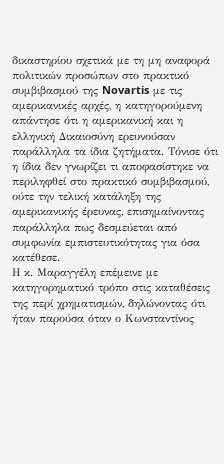δικαστηρίου σχετικά με τη μη αναφορά πολιτικών προσώπων στο πρακτικό συμβιβασμού της Novartis με τις αμερικανικές αρχές, η κατηγορούμενη απάντησε ότι η αμερικανική και η ελληνική Δικαιοσύνη ερευνούσαν παράλληλα τα ίδια ζητήματα. Τόνισε ότι η ίδια δεν γνωρίζει τι αποφασίστηκε να περιληφθεί στο πρακτικό συμβιβασμού, ούτε την τελική κατάληξη της αμερικανικής έρευνας, επισημαίνοντας παράλληλα πως δεσμεύεται από συμφωνία εμπιστευτικότητας για όσα κατέθεσε.
Η κ. Μαραγγέλη επέμεινε με κατηγορηματικό τρόπο στις καταθέσεις της περί χρηματισμών, δηλώνοντας ότι ήταν παρούσα όταν ο Κωνσταντίνος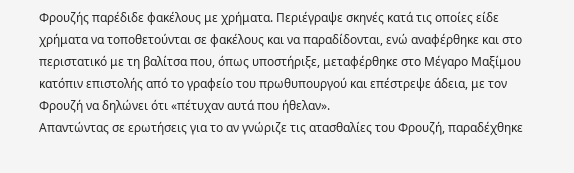Φρουζής παρέδιδε φακέλους με χρήματα. Περιέγραψε σκηνές κατά τις οποίες είδε χρήματα να τοποθετούνται σε φακέλους και να παραδίδονται, ενώ αναφέρθηκε και στο περιστατικό με τη βαλίτσα που, όπως υποστήριξε, μεταφέρθηκε στο Μέγαρο Μαξίμου κατόπιν επιστολής από το γραφείο του πρωθυπουργού και επέστρεψε άδεια, με τον Φρουζή να δηλώνει ότι «πέτυχαν αυτά που ήθελαν».
Απαντώντας σε ερωτήσεις για το αν γνώριζε τις ατασθαλίες του Φρουζή, παραδέχθηκε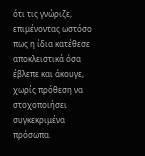ότι τις γνώριζε, επιμένοντας ωστόσο πως η ίδια κατέθεσε αποκλειστικά όσα έβλεπε και άκουγε, χωρίς πρόθεση να στοχοποιήσει συγκεκριμένα πρόσωπα.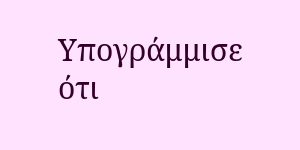Υπογράμμισε ότι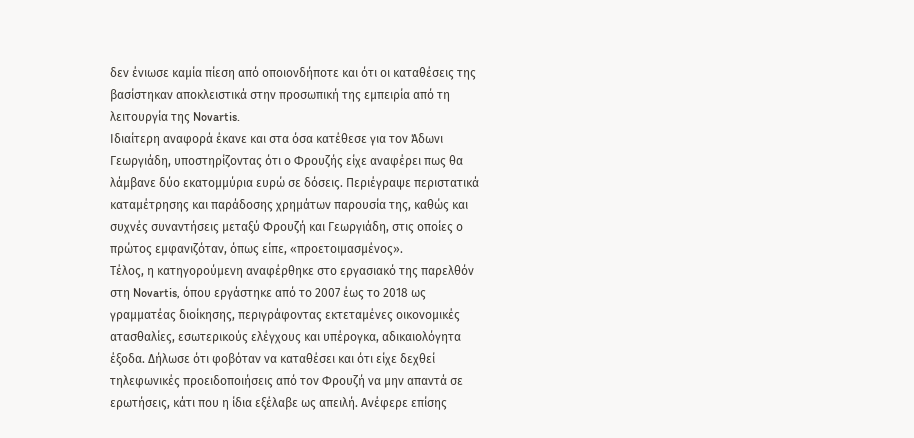δεν ένιωσε καμία πίεση από οποιονδήποτε και ότι οι καταθέσεις της βασίστηκαν αποκλειστικά στην προσωπική της εμπειρία από τη λειτουργία της Novartis.
Ιδιαίτερη αναφορά έκανε και στα όσα κατέθεσε για τον Άδωνι Γεωργιάδη, υποστηρίζοντας ότι ο Φρουζής είχε αναφέρει πως θα λάμβανε δύο εκατομμύρια ευρώ σε δόσεις. Περιέγραψε περιστατικά καταμέτρησης και παράδοσης χρημάτων παρουσία της, καθώς και συχνές συναντήσεις μεταξύ Φρουζή και Γεωργιάδη, στις οποίες ο πρώτος εμφανιζόταν, όπως είπε, «προετοιμασμένος».
Τέλος, η κατηγορούμενη αναφέρθηκε στο εργασιακό της παρελθόν στη Novartis, όπου εργάστηκε από το 2007 έως το 2018 ως γραμματέας διοίκησης, περιγράφοντας εκτεταμένες οικονομικές ατασθαλίες, εσωτερικούς ελέγχους και υπέρογκα, αδικαιολόγητα έξοδα. Δήλωσε ότι φοβόταν να καταθέσει και ότι είχε δεχθεί τηλεφωνικές προειδοποιήσεις από τον Φρουζή να μην απαντά σε ερωτήσεις, κάτι που η ίδια εξέλαβε ως απειλή. Ανέφερε επίσης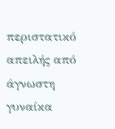περιστατικό απειλής από άγνωστη γυναίκα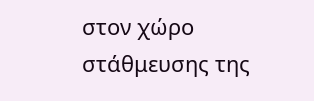στον χώρο στάθμευσης της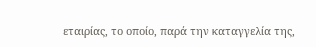εταιρίας, το οποίο, παρά την καταγγελία της,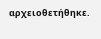αρχειοθετήθηκε.